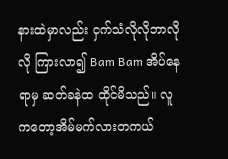နားထဲမှာလည်း ငှက်သံလိုလိုဘာလိုလို ကြားလာ၍ Bam Bam အိပ်နေရာမှ ဆတ်ခနဲထ ထိုင်မိသည်။ လူကတော့အိမ်မက်လားတကယ်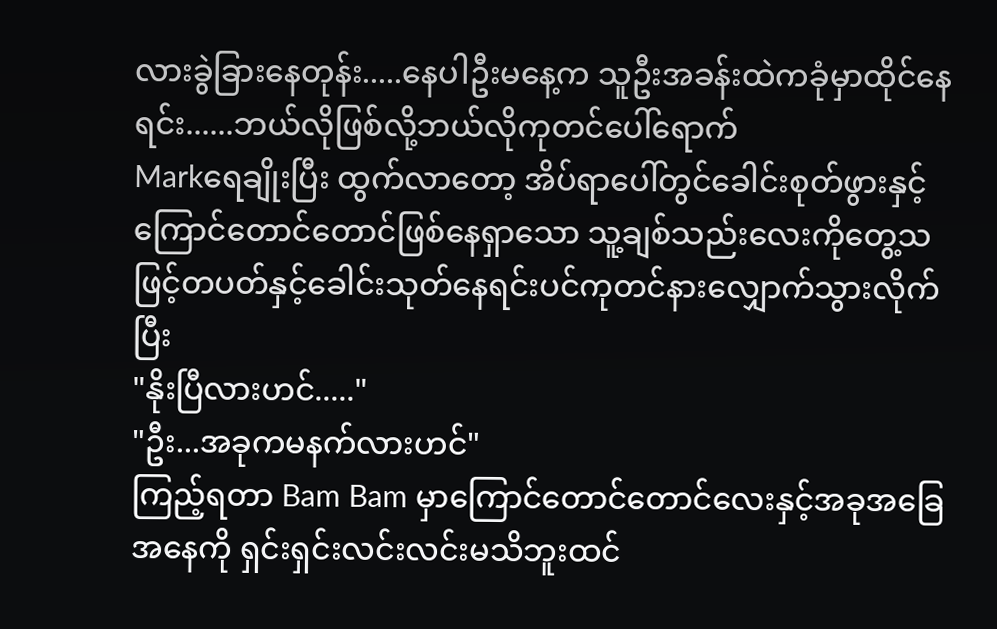လားခွဲခြားနေတုန်း.....နေပါဦးမနေ့က သူဦးအခန်းထဲကခုံမှာထိုင်နေရင်း......ဘယ်လိုဖြစ်လို့ဘယ်လိုကုတင်ပေါ်ရောက်
Markရေချိုးပြီး ထွက်လာတော့ အိပ်ရာပေါ်တွင်ခေါင်းစုတ်ဖွားနှင့်ကြောင်တောင်တောင်ဖြစ်နေရှာသော သူ့ချစ်သည်းလေးကိုတွေ့သဖြင့်တပတ်နှင့်ခေါင်းသုတ်နေရင်းပင်ကုတင်နားလျှောက်သွားလိုက်ပြီး
"နိုးပြီလားဟင်....."
"ဦး...အခုကမနက်လားဟင်"
ကြည့်ရတာ Bam Bam မှာကြောင်တောင်တောင်လေးနှင့်အခုအခြေအနေကို ရှင်းရှင်းလင်းလင်းမသိဘူးထင်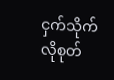ငှက်သိုက်လိုစုတ်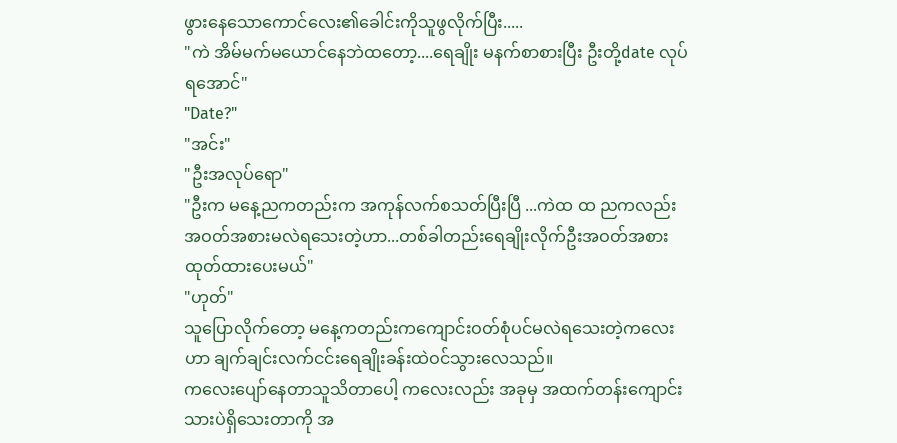ဖွားနေသောကောင်လေး၏ခေါင်းကိုသူဖွလိုက်ပြီး.....
"ကဲ အိမ်မက်မယောင်နေဘဲထတော့....ရေချိုး မနက်စာစားပြီး ဦးတို့date လုပ်ရအောင်"
"Date?"
"အင်း"
"ဦးအလုပ်ရော"
"ဦးက မနေ့ညကတည်းက အကုန်လက်စသတ်ပြီးပြီ ...ကဲထ ထ ညကလည်းအဝတ်အစားမလဲရသေးတဲ့ဟာ...တစ်ခါတည်းရေချိုးလိုက်ဦးအဝတ်အစားထုတ်ထားပေးမယ်"
"ဟုတ်"
သူပြောလိုက်တော့ မနေ့ကတည်းကကျောင်းဝတ်စုံပင်မလဲရသေးတဲ့ကလေးဟာ ချက်ချင်းလက်ငင်းရေချိုးခန်းထဲဝင်သွားလေသည်။
ကလေးပျော်နေတာသူသိတာပေါ့ ကလေးလည်း အခုမှ အထက်တန်းကျောင်းသားပဲရှိသေးတာကို အ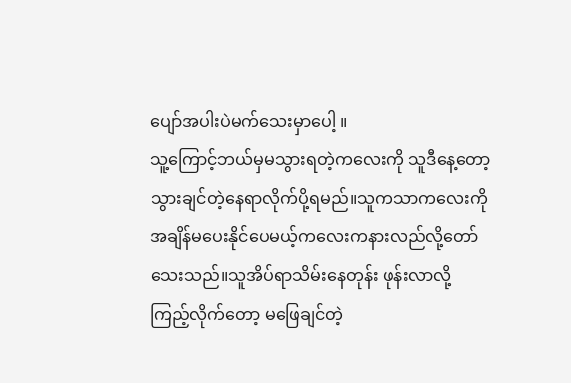ပျော်အပါးပဲမက်သေးမှာပေါ့ ။
သူ့ကြောင့်ဘယ်မှမသွားရတဲ့ကလေးကို သူဒီနေ့တော့ သွားချင်တဲ့နေရာလိုက်ပို့ရမည်။သူကသာကလေးကိုအချိန်မပေးနိုင်ပေမယ့်ကလေးကနားလည်လို့တော်သေးသည်။သူအိပ်ရာသိမ်းနေတုန်း ဖုန်းလာလို့ကြည့်လိုက်တော့ မဖြေချင်တဲ့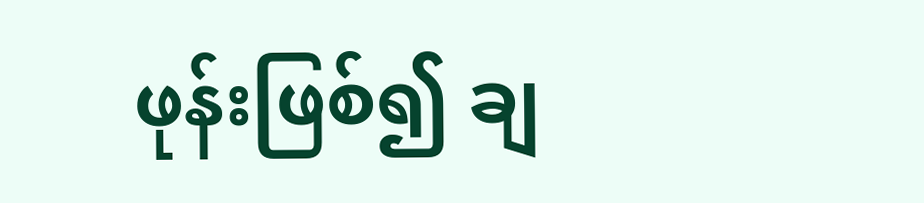ဖုန်းဖြစ်၍ ချ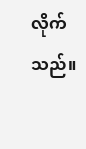လိုက်သည်။